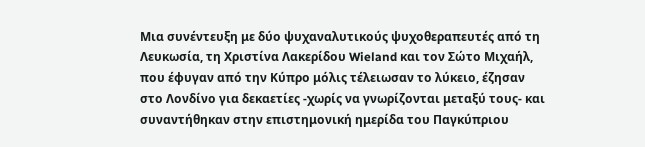Μια συνέντευξη με δύο ψυχαναλυτικούς ψυχοθεραπευτές από τη Λευκωσία, τη Χριστίνα Λακερίδου Wieland και τον Σώτο Μιχαήλ, που έφυγαν από την Κύπρο μόλις τέλειωσαν το λύκειο, έζησαν στο Λονδίνο για δεκαετίες -χωρίς να γνωρίζονται μεταξύ τους- και συναντήθηκαν στην επιστημονική ημερίδα του Παγκύπριου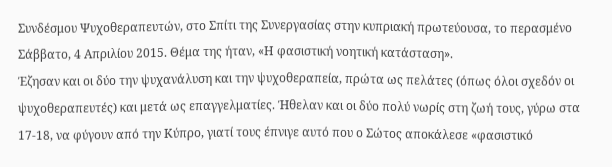Συνδέσμου Ψυχοθεραπευτών, στο Σπίτι της Συνεργασίας στην κυπριακή πρωτεύουσα, το περασμένο Σάββατο, 4 Απριλίου 2015. Θέμα της ήταν, «Η φασιστική νοητική κατάσταση».
Έζησαν και οι δύο την ψυχανάλυση και την ψυχοθεραπεία, πρώτα ως πελάτες (όπως όλοι σχεδόν οι ψυχοθεραπευτές) και μετά ως επαγγελματίες. Ήθελαν και οι δύο πολύ νωρίς στη ζωή τους, γύρω στα 17-18, να φύγουν από την Κύπρο, γιατί τους έπνιγε αυτό που ο Σώτος αποκάλεσε «φασιστικό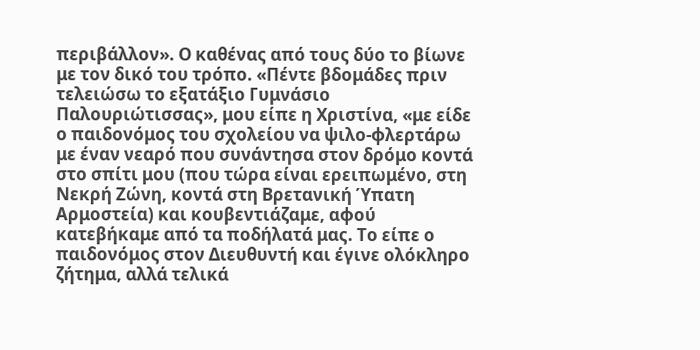περιβάλλον». Ο καθένας από τους δύο το βίωνε με τον δικό του τρόπο. «Πέντε βδομάδες πριν τελειώσω το εξατάξιο Γυμνάσιο Παλουριώτισσας», μου είπε η Χριστίνα, «με είδε ο παιδονόμος του σχολείου να ψιλο-φλερτάρω με έναν νεαρό που συνάντησα στον δρόμο κοντά στο σπίτι μου (που τώρα είναι ερειπωμένο, στη Νεκρή Ζώνη, κοντά στη Βρετανική Ύπατη Αρμοστεία) και κουβεντιάζαμε, αφού κατεβήκαμε από τα ποδήλατά μας. Το είπε ο παιδονόμος στον Διευθυντή και έγινε ολόκληρο ζήτημα, αλλά τελικά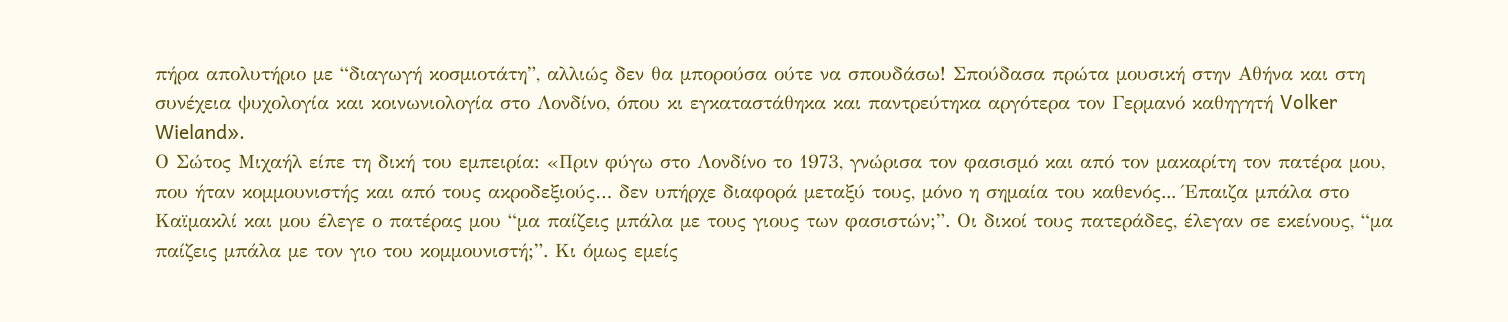πήρα απολυτήριο με “διαγωγή κοσμιοτάτη”, αλλιώς δεν θα μπορούσα ούτε να σπουδάσω! Σπούδασα πρώτα μουσική στην Αθήνα και στη συνέχεια ψυχολογία και κοινωνιολογία στο Λονδίνο, όπου κι εγκαταστάθηκα και παντρεύτηκα αργότερα τον Γερμανό καθηγητή Volker Wieland».
Ο Σώτος Μιχαήλ είπε τη δική του εμπειρία: «Πριν φύγω στο Λονδίνο το 1973, γνώρισα τον φασισμό και από τον μακαρίτη τον πατέρα μου, που ήταν κομμουνιστής και από τους ακροδεξιούς… δεν υπήρχε διαφορά μεταξύ τους, μόνο η σημαία του καθενός... Έπαιζα μπάλα στο Καϊμακλί και μου έλεγε ο πατέρας μου “μα παίζεις μπάλα με τους γιους των φασιστών;”. Οι δικοί τους πατεράδες, έλεγαν σε εκείνους, “μα παίζεις μπάλα με τον γιο του κομμουνιστή;”. Κι όμως εμείς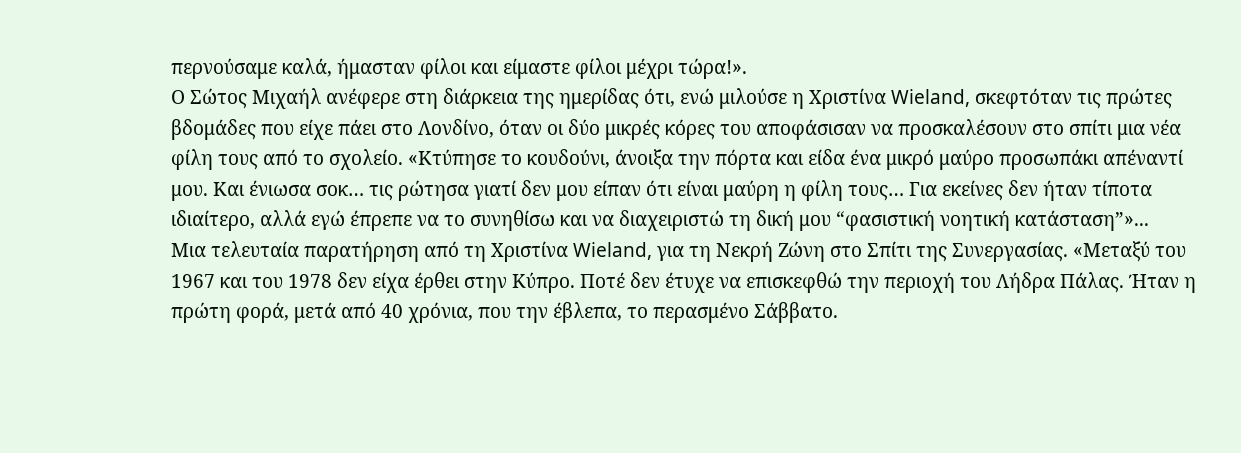περνούσαμε καλά, ήμασταν φίλοι και είμαστε φίλοι μέχρι τώρα!».
Ο Σώτος Μιχαήλ ανέφερε στη διάρκεια της ημερίδας ότι, ενώ μιλούσε η Χριστίνα Wieland, σκεφτόταν τις πρώτες βδομάδες που είχε πάει στο Λονδίνο, όταν οι δύο μικρές κόρες του αποφάσισαν να προσκαλέσουν στο σπίτι μια νέα φίλη τους από το σχολείο. «Κτύπησε το κουδούνι, άνοιξα την πόρτα και είδα ένα μικρό μαύρο προσωπάκι απέναντί μου. Και ένιωσα σοκ… τις ρώτησα γιατί δεν μου είπαν ότι είναι μαύρη η φίλη τους… Για εκείνες δεν ήταν τίποτα ιδιαίτερο, αλλά εγώ έπρεπε να το συνηθίσω και να διαχειριστώ τη δική μου “φασιστική νοητική κατάσταση”»...
Μια τελευταία παρατήρηση από τη Χριστίνα Wieland, για τη Νεκρή Ζώνη στο Σπίτι της Συνεργασίας. «Μεταξύ του 1967 και του 1978 δεν είχα έρθει στην Κύπρο. Ποτέ δεν έτυχε να επισκεφθώ την περιοχή του Λήδρα Πάλας. Ήταν η πρώτη φορά, μετά από 40 χρόνια, που την έβλεπα, το περασμένο Σάββατο.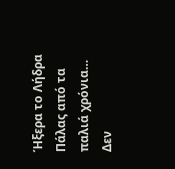Ήξερα το Λήδρα Πάλας από τα παλιά χρόνια… Δεν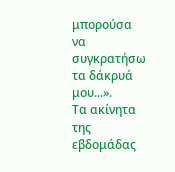μπορούσα να συγκρατήσω τα δάκρυά μου...».
Τα ακίνητα της εβδομάδας